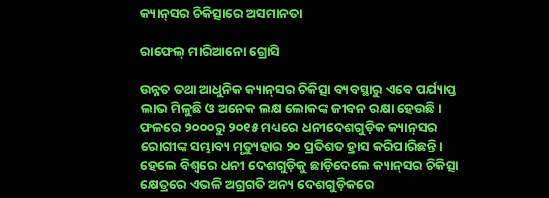କ୍ୟାନ୍‌ସର ଚିକିତ୍ସାରେ ଅସମାନତା

ରାଫେଲ୍‌ ମାରିଆନୋ ଗ୍ରୋସି

ଉନ୍ନତ ତଥା ଆଧୁନିକ କ୍ୟାନ୍‌ସର ଚିକିତ୍ସା ବ୍ୟବସ୍ଥାରୁ ଏବେ ପର୍ଯ୍ୟାପ୍ତ ଲାଭ ମିଳୁଛି ଓ ଅନେକ ଲକ୍ଷ ଲୋକଙ୍କ ଜୀବନ ରକ୍ଷା ହେଉଛି। ଫଳରେ ୨୦୦୦ରୁ ୨୦୧୫ ମଧ୍ୟରେ ଧନୀଦେଶଗୁଡ଼ିକ କ୍ୟାନ୍‌ସର ରୋଗୀଙ୍କ ସମ୍ଭାବ୍ୟ ମୃତ୍ୟୁହାର ୨୦ ପ୍ରତିଶତ ହ୍ରାସ କରିପାରିଛନ୍ତି। ହେଲେ ବିଶ୍ୱରେ ଧନୀ ଦେଶଗୁଡ଼ିକୁ ଛାଡ଼ିଦେଲେ କ୍ୟାନ୍‌ସର ଚିକିତ୍ସା କ୍ଷେତ୍ରରେ ଏଭଳି ଅଗ୍ରଗତି ଅନ୍ୟ ଦେଶଗୁଡ଼ିକରେ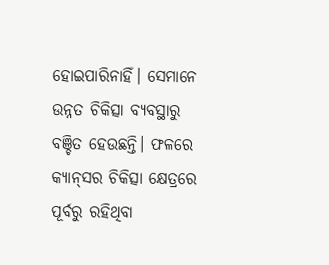ହୋଇପାରିନାହିଁ। ସେମାନେ ଉନ୍ନତ ଚିକିତ୍ସା ବ୍ୟବସ୍ଥାରୁ ବଞ୍ଚିତ ହେଉଛନ୍ତି। ଫଳରେ କ୍ୟାନ୍‌ସର ଚିକିତ୍ସା କ୍ଷେତ୍ରରେ ପୂର୍ବରୁ ରହିଥିବା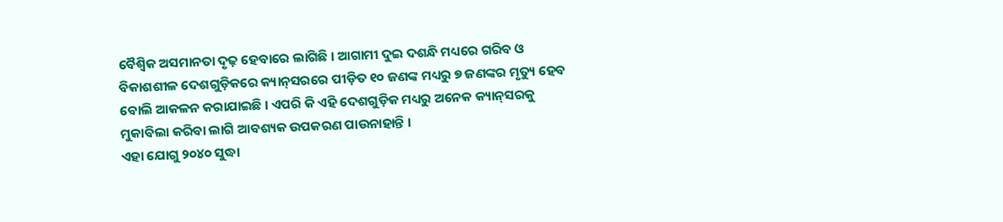ବୈଶ୍ୱିକ ଅସମାନତା ଦୃଢ଼ ହେବାରେ ଲାଗିଛି। ଆଗାମୀ ଦୁଇ ଦଶନ୍ଧି ମଧ୍ୟରେ ଗରିବ ଓ ବିକାଶଶୀଳ ଦେଶଗୁଡ଼ିକରେ କ୍ୟାନ୍‌ସରରେ ପୀଡ଼ିତ ୧୦ ଜଣଙ୍କ ମଧ୍ୟରୁ ୭ ଜଣଙ୍କର ମୃତ୍ୟୁ ହେବ ବୋଲି ଆକଳନ କରାଯାଇଛି। ଏପରି କି ଏହି ଦେଶଗୁଡ଼ିକ ମଧ୍ୟରୁ ଅନେକ କ୍ୟାନ୍‌ସରକୁ ମୁକାବିଲା କରିବା ଲାଗି ଆବଶ୍ୟକ ଉପକରଣ ପାଉନାହାନ୍ତି ।
ଏହା ଯୋଗୁ ୨୦୪୦ ସୁଦ୍ଧା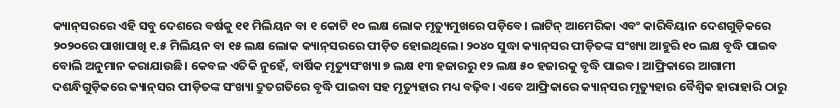କ୍ୟାନ୍‌ସରରେ ଏହି ସବୁ ଦେଶରେ ବର୍ଷକୁ ୧୧ ମିଲିୟନ ବା ୧ କୋଟି ୧୦ ଲକ୍ଷ ଲୋକ ମୃତ୍ୟୁମୁଖରେ ପଡ଼ିବେ। ଲାଟିନ୍‌ ଆମେରିକା ଏବଂ କାରିବିୟାନ ଦେଶଗୁଡ଼ିକରେ ୨୦୨୦ରେ ପାଖାପାଖି ୧.୫ ମିଲିୟନ ବା ୧୫ ଲକ୍ଷ ଲୋକ କ୍ୟାନ୍‌ସରରେ ପୀଡ଼ିତ ହୋଇଥିଲେ। ୨୦୪୦ ସୁଦ୍ଧା କ୍ୟାନ୍‌ସର ପୀଡ଼ିତଙ୍କ ସଂଖ୍ୟା ଆହୁରି ୧୦ ଲକ୍ଷ ବୃଦ୍ଧି ପାଇବ ବୋଲି ଅନୁମାନ କରାଯାଉଛି। କେବଳ ଏତିକି ନୁହେଁ, ବାର୍ଷିକ ମୃତ୍ୟୁସଂଖ୍ୟା ୭ ଲକ୍ଷ ୧୩ ହଜାରରୁ ୧୨ ଲକ୍ଷ ୫୦ ହଜାରକୁ ବୃଦ୍ଧି ପାଇବ। ଆଫ୍ରିକାରେ ଆଗାମୀ ଦଶନ୍ଧିଗୁଡ଼ିକରେ କ୍ୟାନ୍‌ସର ପୀଡ଼ିତଙ୍କ ସଂଖ୍ୟା ଦ୍ରୁତଗତିରେ ବୃଦ୍ଧି ପାଇବା ସହ ମୃତ୍ୟୁହାର ମଧ୍ୟ ବଢ଼ିବ। ଏବେ ଆଫ୍ରିକାରେ କ୍ୟାନ୍‌ସର ମୃତ୍ୟୁହାର ବୈଶ୍ୱିକ ହାରାହାରି ଠାରୁ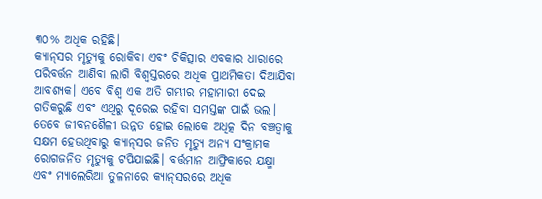୩୦% ଅଧିକ ରହିଛି।
କ୍ୟାନ୍‌ସର ମୃତ୍ୟୁକୁ ରୋକିବା ଏବଂ ଚିକିତ୍ସାର ଏବକାର ଧାରାରେ ପରିବର୍ତ୍ତନ ଆଣିବା ଲାଗି ବିଶ୍ୱସ୍ତରରେ ଅଧିକ ପ୍ରାଥମିକତା ଦିଆଯିବା ଆବଶ୍ୟକ। ଏବେ ବିଶ୍ୱ ଏକ ଅତି ଗମ୍ଭୀର ମହାମାରୀ ଦେଇ ଗତିକରୁଛି ଏବଂ ଏଥିରୁ ଦୂରେଇ ରହିବା ସମସ୍ତଙ୍କ ପାଇଁ ଭଲ। ତେବେ ଜୀବନଶୈଳୀ ଉନ୍ନତ ହୋଇ ଲୋକେ ଅଧିତ୍କ ଦିନ ବଞ୍ଚତ୍ବାକୁ ସକ୍ଷମ ହେଉଥିବାରୁ କ୍ୟାନ୍‌ସର ଜନିତ ମୃତ୍ୟୁ ଅନ୍ୟ ସଂକ୍ରାମକ ରୋଗଜନିତ ମୃତ୍ୟୁକୁ ଟପିଯାଇଛି। ବର୍ତ୍ତମାନ ଆଫ୍ରିକାରେ ଯକ୍ଷ୍ମା ଏବଂ ମ୍ୟାଲେରିଆ ତୁଳନାରେ କ୍ୟାନ୍‌ସରରେ ଅଧିକ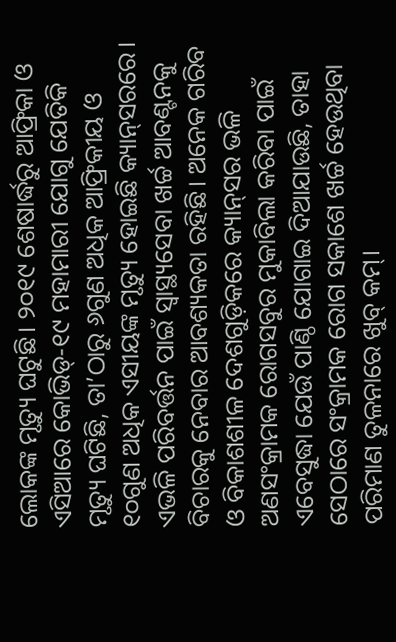ଲୋକଙ୍କ ମୃତ୍ୟୁ ଘଟୁଛି। ୨୦୧୯ ଶେଷାର୍ଦ୍ଧରୁ ଆଫ୍ରିକା ଓ ଏସିଆରେ କୋଭିଡ୍‌-୧୯ ମହାମାରୀ ଯୋଗୁ ଯେତିକି ମୃତ୍ୟୁ ଘଟିଛି, ତା’ଠାରୁ ୬ଗୁଣ ଅଧିକ ଆଫ୍ରିକୀୟ ଓ ୧୦ଗୁଣ ଅଧିକ ଏସୀୟଙ୍କ ମୃତ୍ୟୁ ହୋଇଛି କ୍ୟାନ୍‌ସରରେ।
ଏଭଳି ପରିବର୍ତ୍ତନ ପାଇଁ ସ୍ବାସ୍ଥ୍ୟସେବା ଖର୍ଚ୍ଚ ଆବଣ୍ଟନକୁ ବିଚାରକୁ ନେବାର ଆବଶ୍ୟକତା ରହିଛି। ଅନେକ ଗରିବ ଓ ବିକାଶଶୀଳ ଦେଶଗୁଡ଼ିକରେ କ୍ୟାନ୍‌ସର ଭଳି ଅଣସଂକ୍ରାମକ ରୋଗସବୁର ମୁକାବିଲା କରିବା ପାଇଁ ଏବେସୁଦ୍ଧା ଯେଉଁ ପାଣ୍ଠି ଯୋଗାଇ ଦିଆଯାଉଛି, ତାହା ସେଠାରେ ସଂକ୍ରାମକ ରୋଗ ସକାଶେ ଖର୍ଚ୍ଚ ହେଉଥିବା ପରିମାଣ ତୁଳନାରେ ଖୁବ୍‌ କମ୍‌।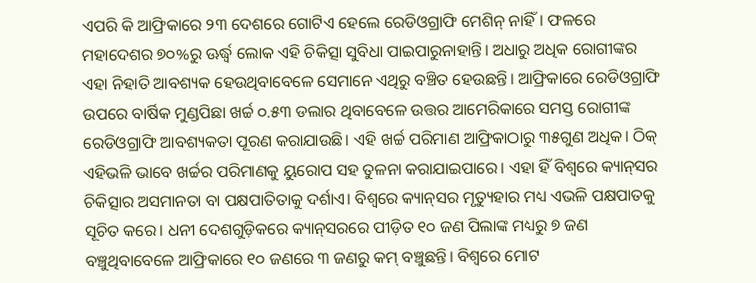ଏପରି କି ଆଫ୍ରିକାରେ ୨୩ ଦେଶରେ ଗୋଟିଏ ହେଲେ ରେଡିଓଗ୍ରାଫି ମେଶିନ୍‌ ନାହିଁ। ଫଳରେ ମହାଦେଶର ୭୦%ରୁ ଊର୍ଦ୍ଧ୍ୱ ଲୋକ ଏହି ଚିକିତ୍ସା ସୁବିଧା ପାଇପାରୁନାହାନ୍ତି। ଅଧାରୁ ଅଧିକ ରୋଗୀଙ୍କର ଏହା ନିହାତି ଆବଶ୍ୟକ ହେଉଥିବାବେଳେ ସେମାନେ ଏଥିରୁ ବଞ୍ଚିତ ହେଉଛନ୍ତି। ଆଫ୍ରିକାରେ ରେଡିଓଗ୍ରାଫି ଉପରେ ବାର୍ଷିକ ମୁଣ୍ଡପିଛା ଖର୍ଚ୍ଚ ୦.୫୩ ଡଲାର ଥିବାବେଳେ ଉତ୍ତର ଆମେରିକାରେ ସମସ୍ତ ରୋଗୀଙ୍କ ରେଡିଓଗ୍ରାଫି ଆବଶ୍ୟକତା ପୂରଣ କରାଯାଉଛି। ଏହି ଖର୍ଚ୍ଚ ପରିମାଣ ଆଫ୍ରିକାଠାରୁ ୩୫ଗୁଣ ଅଧିକ। ଠିକ୍‌ ଏହିଭଳି ଭାବେ ଖର୍ଚ୍ଚର ପରିମାଣକୁ ୟୁରୋପ ସହ ତୁଳନା କରାଯାଇପାରେ। ଏହା ହିଁ ବିଶ୍ୱରେ କ୍ୟାନ୍‌ସର ଚିକିତ୍ସାର ଅସମାନତା ବା ପକ୍ଷପାତିତାକୁ ଦର୍ଶାଏ। ବିଶ୍ୱରେ କ୍ୟାନ୍‌ସର ମୃତ୍ୟୁହାର ମଧ୍ୟ ଏଭଳି ପକ୍ଷପାତକୁ ସୂଚିତ କରେ। ଧନୀ ଦେଶଗୁଡ଼ିକରେ କ୍ୟାନ୍‌ସରରେ ପୀଡ଼ିତ ୧୦ ଜଣ ପିଲାଙ୍କ ମଧ୍ୟରୁ ୭ ଜଣ ବଞ୍ଚୁଥିବାବେଳେ ଆଫ୍ରିକାରେ ୧୦ ଜଣରେ ୩ ଜଣରୁ କମ୍‌ ବଞ୍ଚୁଛନ୍ତି। ବିଶ୍ୱରେ ମୋଟ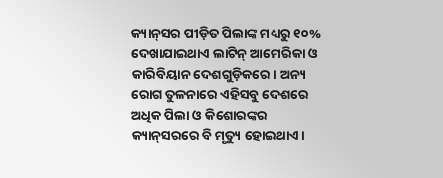କ୍ୟାନ୍‌ସର ପୀଡ଼ିତ ପିଲାଙ୍କ ମଧ୍ୟରୁ ୧୦% ଦେଖାଯାଇଥାଏ ଲାଟିନ୍‌ ଆମେରିକା ଓ କାରିବିୟାନ ଦେଶଗୁଡ଼ିକରେ। ଅନ୍ୟ ରୋଗ ତୁଳନାରେ ଏହିସବୁ ଦେଶରେ ଅଧିକ ପିଲା ଓ କିଶୋରଙ୍କର କ୍ୟାନ୍‌ସରରେ ବି ମୃତ୍ୟୁ ହୋଇଥାଏ।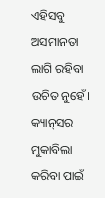ଏହିସବୁ ଅସମାନତା ଲାଗି ରହିବା ଉଚିତ ନୁହେଁ। କ୍ୟାନ୍‌ସର ମୁକାବିଲା କରିବା ପାଇଁ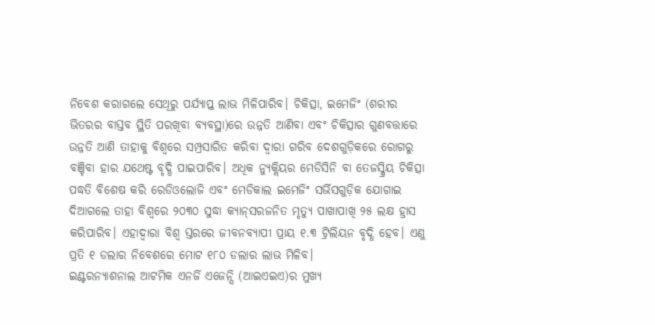ନିବେଶ କରାଗଲେ ସେଥିରୁ ପର୍ଯ୍ୟାପ୍ତ ଲାଭ ମିଳିପାରିବ। ଚିକିତ୍ସା, ଇମେଜିଂ (ଶରୀର ଭିତରର ବାସ୍ତବ ସ୍ଥିତି ପରଖିବା ବ୍ୟବସ୍ଥା)ରେ ଉନ୍ନତି ଆଣିବା ଏବଂ ଚିକିତ୍ସାର ଗୁଣବତ୍ତାରେ ଉନ୍ନତି ଆଣି ତାହାକୁ ବିଶ୍ୱରେ ସମ୍ପ୍ରସାରିତ କରିବା ଦ୍ୱାରା ଗରିବ ଦେଶଗୁଡ଼ିକରେ ରୋଗରୁ ବଞ୍ଚିବା ହାର ଯଥେଷ୍ଟ ବୃଦ୍ଧି ପାଇପାରିବ। ଅଧିକ ନ୍ୟୁକ୍ଲିୟର ମେଡିସିନି ବା ତେଜସ୍କ୍ରିୟ ଚିକିତ୍ସା ପଦ୍ଧତି ବିଶେଷ କରି ରେଡିଓଲୋଜି ଏବଂ ମେଡିକାଲ ଇମେଜିଂ ସର୍ଭିସଗୁଡ଼ିକ ଯୋଗାଇ ଦିଆଗଲେ ତାହା ବିଶ୍ୱରେ ୨୦୩୦ ସୁଦ୍ଧା କ୍ୟାନ୍‌ସରଜନିତ ମୃତ୍ୟୁ ପାଖାପାଖି ୨୫ ଲକ୍ଷ ହ୍ରାସ କରିପାରିବ। ଏହାଦ୍ୱାରା ବିଶ୍ୱ ସ୍ତରରେ ଜୀବନବ୍ୟାପୀ ପ୍ରାୟ ୧.୩ ଟ୍ରିଲିୟନ ବୃଦ୍ଧି ହେବ। ଏଣୁ ପ୍ରତି ୧ ଡଲାର ନିବେଶରେ ମୋଟ ୧୮୦ ଡଲାର ଲାଭ ମିଳିବ।
ଇଣ୍ଟରନ୍ୟାଶନାଲ ଆଟମିକ ଏନର୍ଜି ଏଜେନ୍ସି (ଆଇଏଇଏ)ର ମୁଖ୍ୟ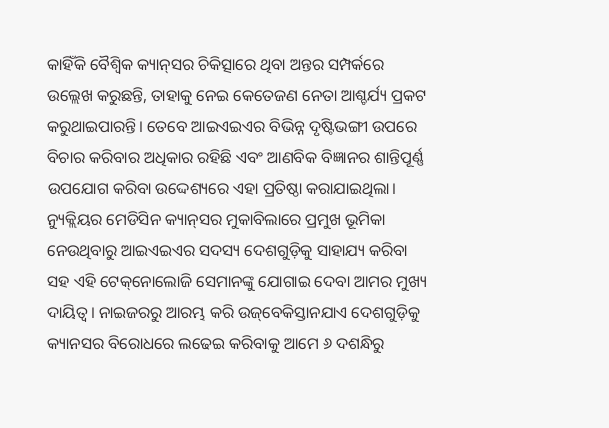କାହିଁକି ବୈଶ୍ୱିକ କ୍ୟାନ୍‌ସର ଚିକିତ୍ସାରେ ଥିବା ଅନ୍ତର ସମ୍ପର୍କରେ ଉଲ୍ଲେଖ କରୁଛନ୍ତି, ତାହାକୁ ନେଇ କେତେଜଣ ନେତା ଆଶ୍ଚର୍ଯ୍ୟ ପ୍ରକଟ କରୁଥାଇପାରନ୍ତି। ତେବେ ଆଇଏଇଏର ବିଭିନ୍ନ ଦୃଷ୍ଟିଭଙ୍ଗୀ ଉପରେ ବିଚାର କରିବାର ଅଧିକାର ରହିଛି ଏବଂ ଆଣବିକ ବିଜ୍ଞାନର ଶାନ୍ତିପୂର୍ଣ୍ଣ ଉପଯୋଗ କରିବା ଉଦ୍ଦେଶ୍ୟରେ ଏହା ପ୍ରତିଷ୍ଠା କରାଯାଇଥିଲା। ନ୍ୟୁକ୍ଲିୟର ମେଡିସିନ କ୍ୟାନ୍‌ସର ମୁକାବିଲାରେ ପ୍ରମୁଖ ଭୂମିକା ନେଉଥିବାରୁ ଆଇଏଇଏର ସଦସ୍ୟ ଦେଶଗୁଡ଼ିକୁ ସାହାଯ୍ୟ କରିବା ସହ ଏହି ଟେକ୍‌ନୋଲୋଜି ସେମାନଙ୍କୁ ଯୋଗାଇ ଦେବା ଆମର ମୁଖ୍ୟ ଦାୟିତ୍ୱ। ନାଇଜରରୁ ଆରମ୍ଭ କରି ଉଜ୍‌ବେକିସ୍ତାନଯାଏ ଦେଶଗୁଡ଼ିକୁ କ୍ୟାନସର ବିରୋଧରେ ଲଢେଇ କରିବାକୁ ଆମେ ୬ ଦଶନ୍ଧିରୁ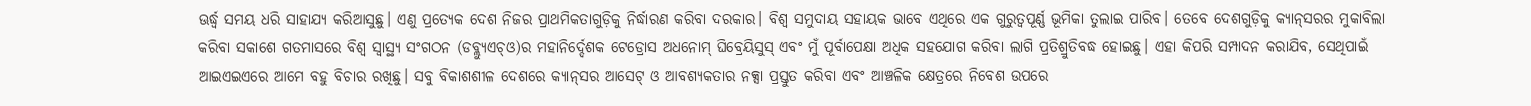ଊର୍ଦ୍ଧ୍ୱ ସମୟ ଧରି ସାହାଯ୍ୟ କରିଆସୁଛୁ। ଏଣୁ ପ୍ରତ୍ୟେକ ଦେଶ ନିଜର ପ୍ରାଥମିକତାଗୁଡ଼ିକୁ ନିର୍ଦ୍ଧାରଣ କରିବା ଦରକାର। ବିଶ୍ୱ ସମୁଦାୟ ସହାୟକ ଭାବେ ଏଥିରେ ଏକ ଗୁରୁତ୍ୱପୂର୍ଣ୍ଣ ଭୂମିକା ତୁଲାଇ ପାରିବ। ତେବେ ଦେଶଗୁଡ଼ିକୁ କ୍ୟାନ୍‌ସରର ମୁକାବିଲା କରିବା ସକାଶେ ଗତମାସରେ ବିଶ୍ୱ ସ୍ବାସ୍ଥ୍ୟ ସଂଗଠନ (ଡବ୍ଲ୍ୟୁଏଚ୍‌ଓ)ର ମହାନିର୍ଦ୍ଦେଶକ ଟେଡ୍ରୋସ ଅଧନୋମ୍‌ ଘିବ୍ରେୟିସୁସ୍‌ ଏବଂ ମୁଁ ପୂର୍ବାପେକ୍ଷା ଅଧିକ ସହଯୋଗ କରିବା ଲାଗି ପ୍ରତିଶ୍ରୁତିବଦ୍ଧ ହୋଇଛୁ। ଏହା କିପରି ସମ୍ପାଦନ କରାଯିବ, ସେଥିପାଇଁ ଆଇଏଇଏରେ ଆମେ ବହୁ ବିଚାର ରଖିଛୁ। ସବୁ ବିକାଶଶୀଳ ଦେଶରେ କ୍ୟାନ୍‌ସର ଆସେଟ୍‌ ଓ ଆବଶ୍ୟକତାର ନକ୍ସା ପ୍ରସ୍ତୁତ କରିବା ଏବଂ ଆଞ୍ଚଳିକ କ୍ଷେତ୍ରରେ ନିବେଶ ଉପରେ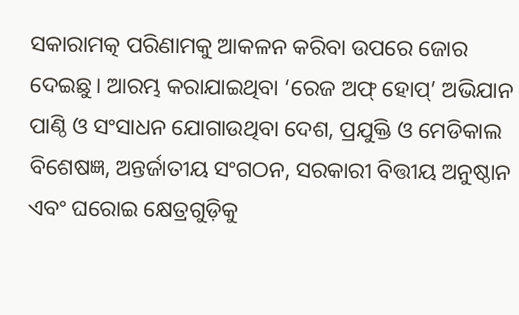ସକାରାମତ୍କ ପରିଣାମକୁ ଆକଳନ କରିବା ଉପରେ ଜୋର ଦେଇଛୁ। ଆରମ୍ଭ କରାଯାଇଥିବା ‘ରେଜ ଅଫ୍‌ ହୋପ୍‌’ ଅଭିଯାନ ପାଣ୍ଠି ଓ ସଂସାଧନ ଯୋଗାଉଥିବା ଦେଶ, ପ୍ରଯୁକ୍ତି ଓ ମେଡିକାଲ ବିଶେଷଜ୍ଞ, ଅନ୍ତର୍ଜାତୀୟ ସଂଗଠନ, ସରକାରୀ ବିତ୍ତୀୟ ଅନୁଷ୍ଠାନ ଏବଂ ଘରୋଇ କ୍ଷେତ୍ରଗୁଡ଼ିକୁ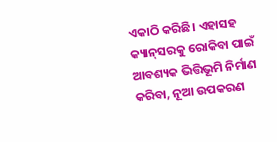ଏକାଠି କରିଛି। ଏହାସହ କ୍ୟାନ୍‌ସରକୁ ରୋକିବା ପାଇଁ ଆବଶ୍ୟକ ଭିତ୍ତିଭୂମି ନିର୍ମାଣ କରିବା, ନୂଆ ଉପକରଣ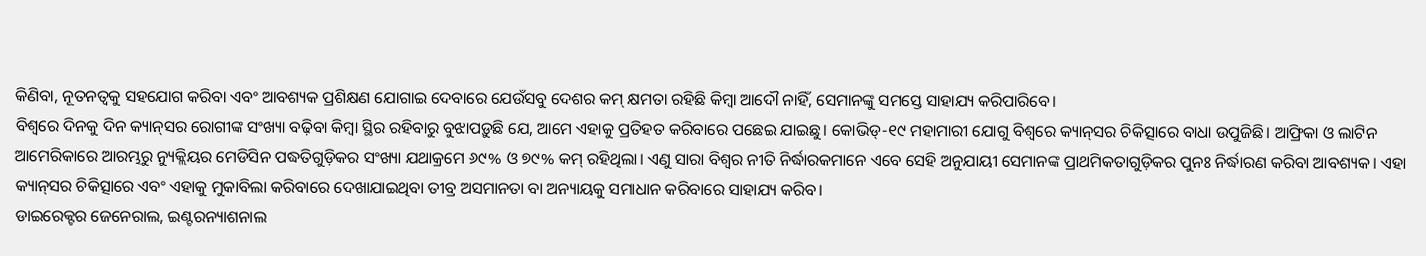କିଣିବା, ନୂତନତ୍ୱକୁ ସହଯୋଗ କରିବା ଏବଂ ଆବଶ୍ୟକ ପ୍ରଶିକ୍ଷଣ ଯୋଗାଇ ଦେବାରେ ଯେଉଁସବୁ ଦେଶର କମ୍‌ କ୍ଷମତା ରହିଛି କିମ୍ବା ଆଦୌ ନାହିଁ, ସେମାନଙ୍କୁ ସମସ୍ତେ ସାହାଯ୍ୟ କରିପାରିବେ।
ବିଶ୍ୱରେ ଦିନକୁ ଦିନ କ୍ୟାନ୍‌ସର ରୋଗୀଙ୍କ ସଂଖ୍ୟା ବଢ଼ିବା କିମ୍ବା ସ୍ଥିର ରହିବାରୁ ବୁଝାପଡ଼ୁଛି ଯେ, ଆମେ ଏହାକୁ ପ୍ରତିହତ କରିବାରେ ପଛେଇ ଯାଇଛୁ। କୋଭିଡ୍‌-୧୯ ମହାମାରୀ ଯୋଗୁ ବିଶ୍ୱରେ କ୍ୟାନ୍‌ସର ଚିକିତ୍ସାରେ ବାଧା ଉପୁଜିଛି। ଆଫ୍ରିକା ଓ ଲାଟିନ ଆମେରିକାରେ ଆରମ୍ଭରୁ ନ୍ୟୁକ୍ଲିୟର ମେଡିସିନ ପଦ୍ଧତିଗୁଡ଼ିକର ସଂଖ୍ୟା ଯଥାକ୍ରମେ ୬୯% ଓ ୭୯% କମ୍‌ ରହିଥିଲା। ଏଣୁ ସାରା ବିଶ୍ୱର ନୀତି ନିର୍ଦ୍ଧାରକମାନେ ଏବେ ସେହି ଅନୁଯାୟୀ ସେମାନଙ୍କ ପ୍ରାଥମିକତାଗୁଡ଼ିକର ପୁନଃ ନିର୍ଦ୍ଧାରଣ କରିବା ଆବଶ୍ୟକ। ଏହା କ୍ୟାନ୍‌ସର ଚିକିତ୍ସାରେ ଏବଂ ଏହାକୁ ମୁକାବିଲା କରିବାରେ ଦେଖାଯାଇଥିବା ତୀବ୍ର ଅସମାନତା ବା ଅନ୍ୟାୟକୁ ସମାଧାନ କରିବାରେ ସାହାଯ୍ୟ କରିବ।
ଡାଇରେକ୍ଟର ଜେନେରାଲ, ଇଣ୍ଟରନ୍ୟାଶନାଲ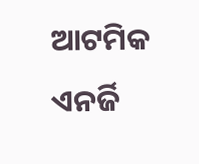ଆଟମିକ ଏନର୍ଜି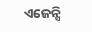ଏଜେନ୍ସି